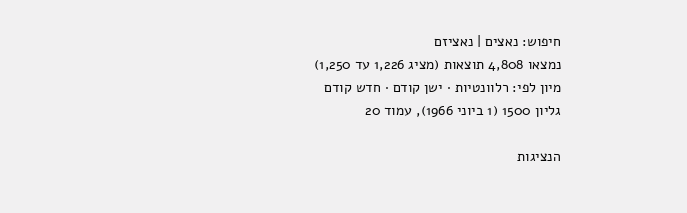חיפוש: נאצים | נאציזם
נמצאו 4,808 תוצאות (מציג 1,226 עד 1,250)
מיון לפי: רלוונטיות · ישן קודם · חדש קודם
גליון 1500 (1 ביוני 1966), עמוד 20

הנציגות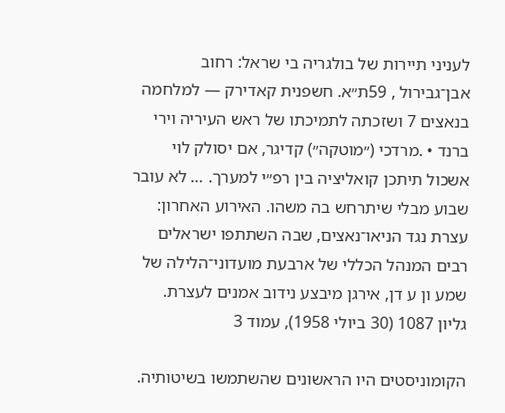לעניני תיירות של בולגריה בי שראל: רחוב אבן־גבירול , 59ת״א. חשפנית קאדירק — למלחמה בנאצים 7 ושזכתה לתמיכתו של ראש העיריה וירי ברנד • .מרדכי (״מוטקה״) קדיגר, אם יסולק לוי אשכול תיתכן קואליציה בין רפ״י למערך. … לא עובר שבוע מבלי שיתרחש בה משהו. האירוע האחרון: עצרת נגד הניאו־נאצים, שבה השתתפו ישראלים רבים המנהל הכללי של ארבעת מועדוני־הלילה של שמע ון ע דן, אירגן מיבצע נידוב אמנים לעצרת.
גליון 1087 (30 ביולי 1958), עמוד 3

הקומוניסטים היו הראשונים שהשתמשו בשיטותיה.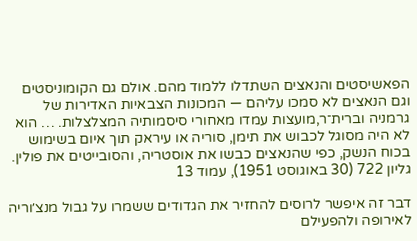הפאשיסטים והנאצים השתדלו ללמוד מהם. אולם גם הקומוניסטים וגם הנאצים לא סמכו עליהם — המכונות הצבאיות האדירות של גרמניה וברית־ר,מועצות עמדו מאחורי סיסמותיה המצלצלות. … הוא לא היה מסוגל לכבוש את תימן, סוריה או עיראק תוך איום בשימוש בכוח הנשק, כפי שהנאצים כבשו את אוסטריה, והסובייטים את פולין.
גליון 722 (30 באוגוסט 1951), עמוד 13

דבר זה איפשר לרוסים להחזיר את הגדודים ששמרו על גבול מנצ׳וריה לאירופה ולהפעילם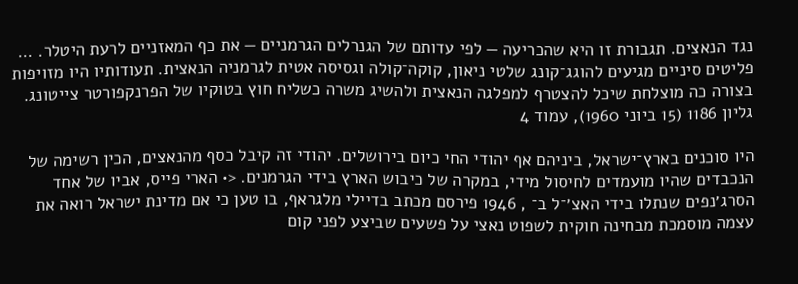נגד הנאצים. תגבורת זו היא שהכריעה — לפי עדותם של הגנרלים הגרמניים — את כף המאזניים לרעת היטלר. … פליטים סיניים מגיעים להוגג־קונג שלטי ניאון, קוקה־קולה וגסיסה אטית לגרמניה הנאצית. תעודותיו היו מזויפות בצורה כה מוצלחת שיכל להצטרף למפלגה הנאצית ולהשיג משרה כשליח חוץ בטוקיו של הפרנקפורטר צייטונג.
גליון 1186 (15 ביוני 1960), עמוד 4

היו סוכנים בארץ־ישראל, ביניהם אף יהודי החי כיום בירושלים. יהודי זה קיבל כסף מהנאצים, הכין רשימה של הנכבדים שהיו מועמדים לחיסול מידי, במקרה של כיבוש הארץ בידי הגרמנים. <• הארי פייס, אביו של אחד הסרג׳נפים שנתלו בידי האצ׳־ל ב־ , 1946 פירסם מכתב בדיילי מלגראף, בו טען כי אם מדינת ישראל רואה את עצמה מוסמכת מבחינה חוקית לשפוט נאצי על פשעים שביצע לפני קום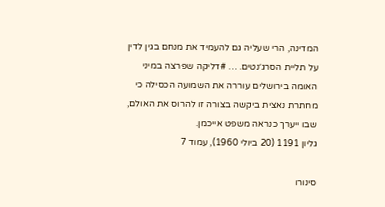המדינה, הרי שעליה גם להעמיד את מנחם בגין לדין על תליית הסרג׳נטים. … #דליקה שפרצה במיני האומה בירושלים עוררה את השמועה הכסילה כי מחתרת נאצית ביקשה בצורה זו להרוס את האולם, שבו ייערך כנראה משפט אייכמן.
גליון 1191 (20 ביולי 1960), עמוד 7

סינורו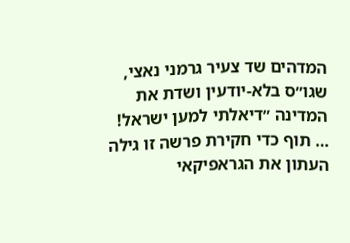המדהים שד צעיר גרמני נאצי, שגו״ס בלא-יודעין ושדת את המדינה ״דיאלתי למען ישראל! … תוף כדי חקירת פרשה זו גילה העתון את הגראפיקאי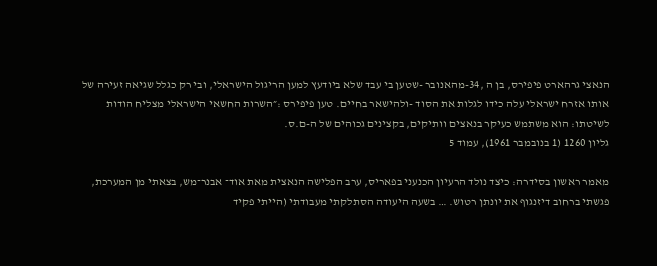הנאצי גרהארט פיפירס, בן ה ,34-מהאנובר -שטען בי עבד שלא ביודעץ למען הריגול הישראלי, ובי רק כגלל שגיאה זעירה של אותו אזרח ישראלי עלה כידו לגלות את הסוד -ולהישאר בחיים. טען פיפירס :״השרות החשאי הישראלי מצליח הודות לשיטתו: הוא משתמש כעיקר בנאצים וותיקים, בקצינים גכוהים של ה-ם.ס.
גליון 1260 (1 בנובמבר 1961), עמוד 5

מאמר ראשון בסידרה: כיצד נולד הרעיון הכנעני בפאריס, ערב הפלישה הנאצית מאת אוד־ אבנר־מש, בצאתי מן המערכת, פגשתי ברחוב דיזנגוף את יונתן רטוש. … בשעה היעודה הסתלקתי מעבודתי (הייתי פקיד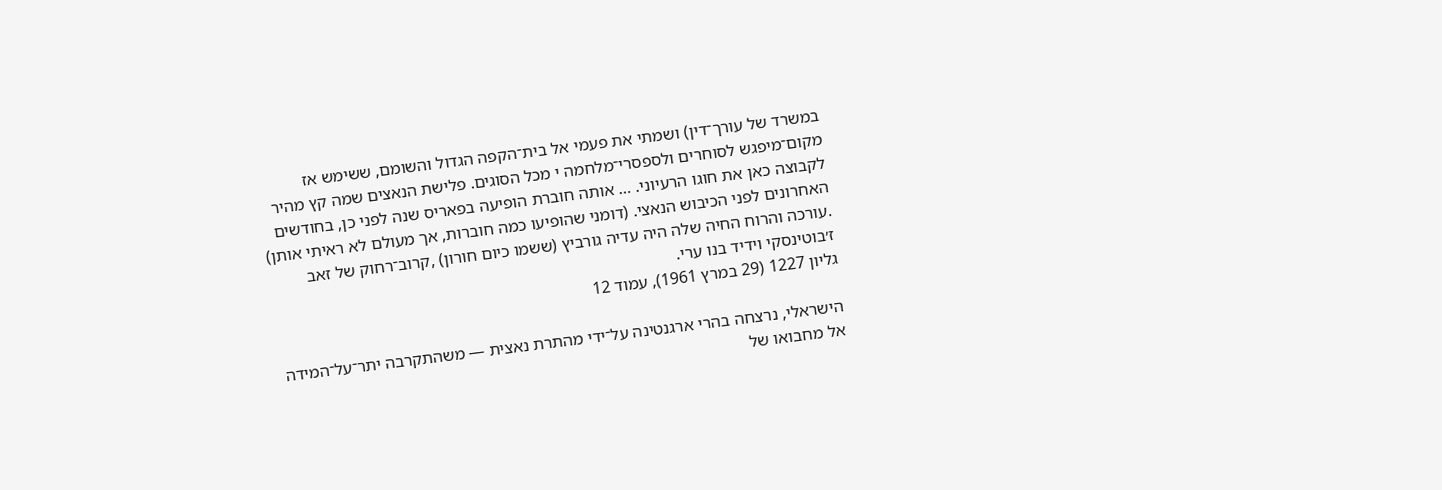במשרד של עורך־דין) ושמתי את פעמי אל בית־הקפה הגדול והשומם, ששימש אז מקום־מיפגש לסוחרים ולספסרי־מלחמה י מכל הסוגים. פלישת הנאצים שמה קץ מהיר לקבוצה כאן את חוגו הרעיוני. … אותה חוברת הופיעה בפאריס שנה לפני כן, בחודשים האחרונים לפני הכיבוש הנאצי. (דומני שהופיעו כמה חוברות, אך מעולם לא ראיתי אותן) .עורכה והרוח החיה שלה היה עדיה גורביץ (ששמו כיום חורון) ,קרוב־רחוק של זאב ז׳בוטינסקי וידיד בנו ערי.
גליון 1227 (29 במרץ 1961), עמוד 12

הישראלי, נרצחה בהרי ארגנטינה על־ידי מהתרת נאצית — משהתקרבה יתר־על־המידה אל מחבואו של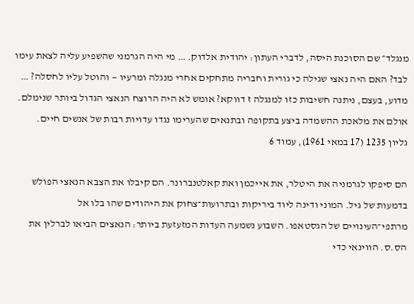מנגלד״ שם הסוכנת היסה, לדברי העתון: יהודית אלדוק. … מי היה הגרמני שהשפיע עליה לצאת עימו לבד? האם היה נאצי שגילה כי גורית וחבריה מתחקים אחרי מנגלה ומרעיו — והוטל עליו לחסלה? … מדוע, בעצם, ניתנה חשיבות כזו למנגלה ז דווקא? אומש לא היה הרוצח הנאצי הגדול ביותר שנימלם. אולם את מלאכת ההשמדה ביצע בתקופה ובתנאים שהערימו נגדו עדויות רבות של אנשים חיים.
גליון 1235 (17 במאי 1961), עמוד 6

הם סיפקו לגרמניה את היטלר, את אייכמן ואת קאלטנברונר. הם קיבלו את הצבא הנאצי הפולש בדמעות של גיל. המוני ודינה ליוד ביריקות ובתרועות־צחוק את היהודים שהו בלו אל מרתפי־העינויים של הגסטאפו. השבוע נשמעה העדות המזעזעת ביותר: הנאצים הביאו לברלין את הס.ס. הווינאי כדי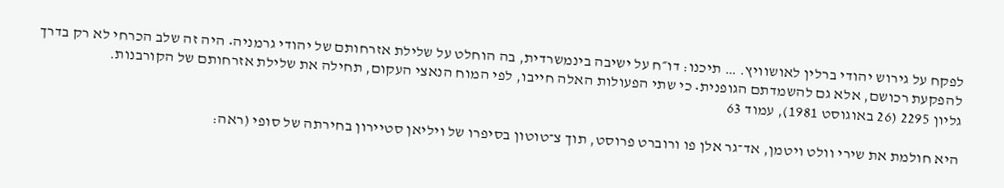לפקח על גירוש יהודי ברלין לאושוויץ. … תיכנו: דו״ח על ישיבה בינמשרדית, בה הוחלט על שלילת אזרחותם של יהודי גרמניה• היה זה שלב הכרחי לא רק בדרך להפקעת רכושם, אלא גם להשמדתם הגופנית• כי שתי הפעולות האלה חייבו, לפי המוח הנאצי העקום, תחילה את שלילת אזרחותם של הקורבנות.
גליון 2295 (26 באוגוסט 1981), עמוד 63

היא חולמת את שירי וולט ויטמן, אד־גר אלן פו ורוברט פרוסט, תוך צ־טוטון בסיפרו של ויליאן סטיירון בחירתה של סופי (ראה: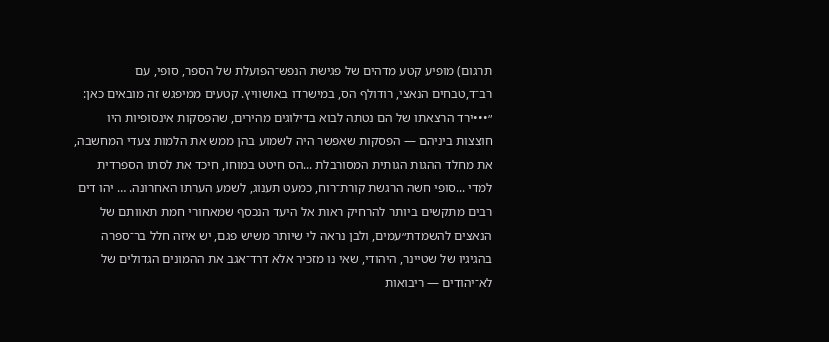תרגום) מופיע קטע מדהים של פגישת הנפש־הפועלת של הספר, סופי, עם רב־ד,טבחים הנאצי, רודולף הס, במישרדו באושוויץ. קטעים ממיפגש זה מובאים כאן: ״•••ירד הרצאתו של הם נטתה לבוא בדילוגים מהירים, שהפסקות אינסופיות היו חוצצות ביניהם — הפסקות שאפשר היה לשמוע בהן ממש את הלמות צעדי המחשבה, את מחלד ההגות הגותית המסורבלת ...הס חיטט במוחו, חיכד את לסתו הספרדית למדי ...סופי חשה הרגשת קורת־רוח, כמעט תענוג, לשמע הערתו האחרונה. … יהו דים רבים מתקשים ביותר להרחיק ראות אל היעד הנכסף שמאחורי חמת תאוותם של הנאצים להשמדת״עמים, ולבן נראה לי שיותר משיש פגם, יש איזה חלל בר־ספרה בהגיגיו של שטיינר, היהודי, שאי נו מזכיר אלא דרד־אגב את ההמונים הגדולים של לא־יהודים — ריבואות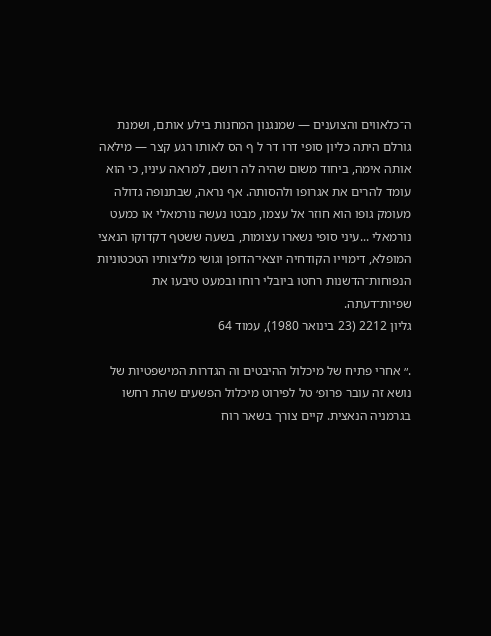ה־כלאווים והצוענים — שמנגנון המחנות בילע אותם, ושמנת גורלם היתה כליון סופי דרו דר ל ף הס לאותו רגע קצר — מילאה אותה אימה, ביחוד משום שהיה לה רושם, למראה עיניו, כי הוא עומד להרים את אגרופו ולהסותה. אף נראה, שבתנופה גדולה מעומק גופו הוא חוזר אל עצמו, מבטו נעשה נורמאלי או כמעט נורמאלי ...עיני סופי נשארו עצומות, בשעה ששטף דקדוקו הנאצי המופלא, דימוייו הקודחיה יוצאי־הדופן וגושי מליצותיו הטכטוניות הנפוחות־הדשנות רחטו ביובלי רוחו ובמעט טיבעו את שפיות־דעתה.
גליון 2212 (23 בינואר 1980), עמוד 64

.״ אחרי פתיח של מיכלול ההיבטים וה הגדרות המישפטיות של נושא זה עובר פרופ׳ טל לפירוט מיכלול הפשעים שהת רחשו בגרמניה הנאצית. קיים צורך בשאר רוח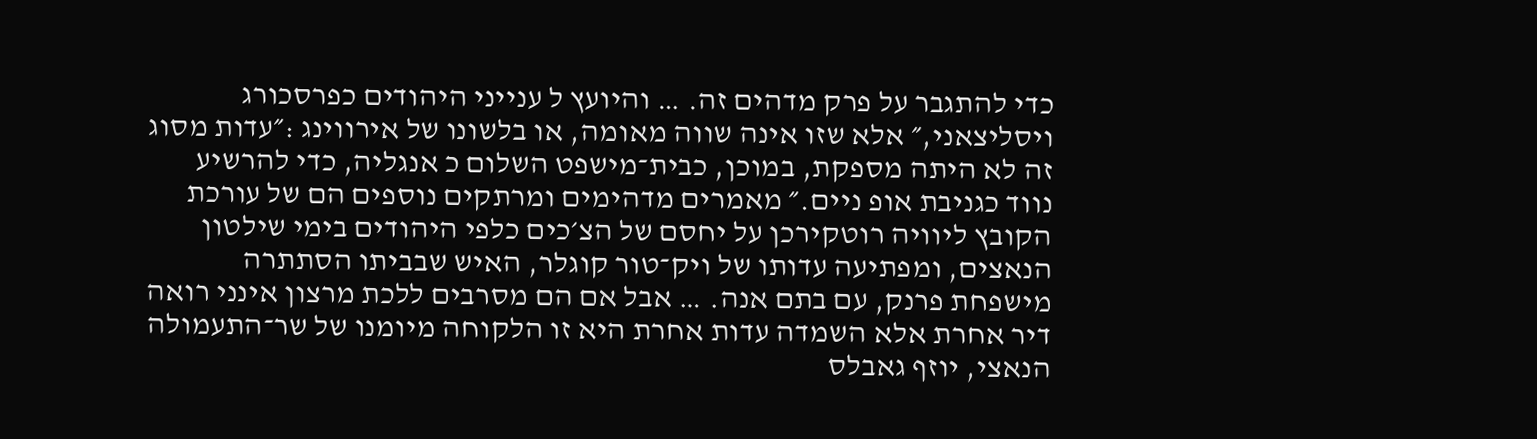כדי להתגבר על פרק מדהים זה. … והיועץ ל ענייני היהודים כפרסכורג ויסליצאני,״ אלא שזו אינה שווה מאומה, או בלשונו של אירווינג :״עדות מסוג זה לא היתה מספקת, במוכן, כבית־מישפט השלום כ אנגליה, כדי להרשיע נווד כגניבת אופ ניים.״ מאמרים מדהימים ומרתקים נוספים הם של עורכת הקובץ ליוויה רוטקירכן על יחסם של הצ׳כים כלפי היהודים בימי שילטון הנאצים, ומפתיעה עדותו של ויק־טור קוגלר, האיש שבביתו הסתתרה מישפחת פרנק, עם בתם אנה. … אבל אם הם מסרבים ללכת מרצון אינני רואה דיר אחרת אלא השמדה עדות אחרת היא זו הלקוחה מיומנו של שר־התעמולה הנאצי, יוזף גאבלס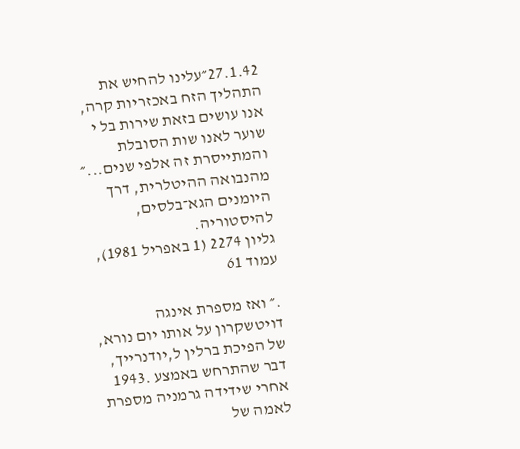27.1.42״עלינו להחיש את התהליך הזח באכזריות קרה, אנו עושים בזאת שירות בל י שוער לאנו שות הסובלת והמתייסרת זה אלפי שנים...״ מהנבואה ההיטלרית, דרך היומנים הגא־בלסים, להיסטוריה.
גליון 2274 (1 באפריל 1981), עמוד 61

.״ ואז מספרת אינגה דויטשקרון על אותו יום נורא, של הפיכת ברלין ל,יודנרייך, דבר שהתרחש באמצע .1943 אחרי שידידה גרמניה מספרת לאמה של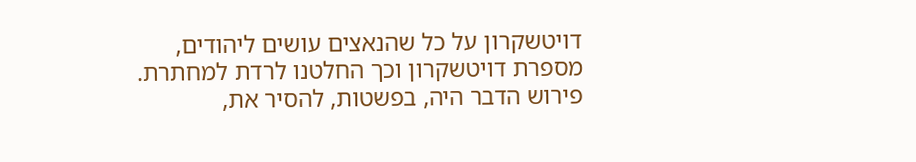דויטשקרון על כל שהנאצים עושים ליהודים, מספרת דויטשקרון וכך החלטנו לרדת למחתרת. פירוש הדבר היה, בפשטות, להסיר את,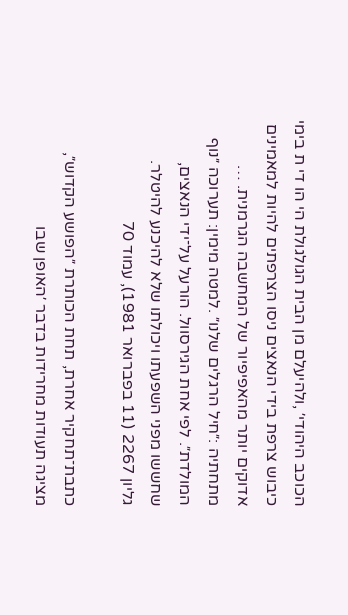הכוכב היהודי׳ ,ולהיעלם מן הבית הגולגולת הי הו די ת בימי כיבוש צרפת בידי הנאצים ניסו הצרפתים להיות למאמינים אדוקים יותר מהאפיפיור של המחשבה הגרמנית. … מתחתיה :״חיל הרגלים שלנו״ .למטה מימין: תערוכה ״נוף המולדת״. לפי אחת הגירסוול. הורעל על־ידי הנאצים, שחששו מפני השפעתו ויכולתו שלא להיכנע להיטלר.
גליון 2267 (11 בפברואר 1981), עמוד 70

כתבת־תחקיר אחרת, תחת הכותרת ״הפושע הקדוש״, מציגה תעודות מחרידות בדבר ׳האופן שבו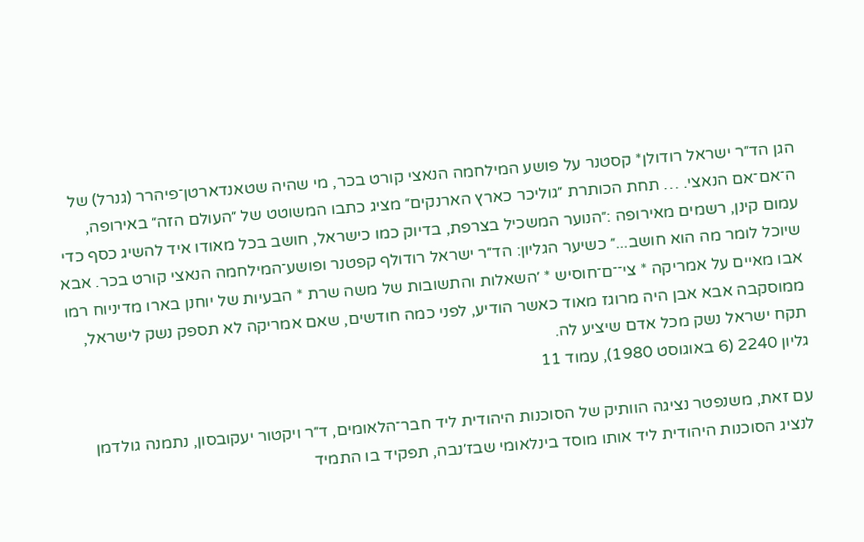הגן הד״ר ישראל רודולן* קסטנר על פושע המילחמה הנאצי קורט בכר, מי שהיה שטאנדארטן־פיהרר (גנרל) של ה־אם־אם הנאצי. … תחת הכותרת ״גוליכר כארץ הארנקים״ מציג כתבו המשוטט של ״העולם הזה״ באירופה, עמום קינן, רשמים מאירופה :״הנוער המשכיל בצרפת, בדיוק כמו כישראל, חושב בכל מאודו איד להשיג כסף כדי שיוכל לומר מה הוא חושב...״ כשיער הגליון: הד״ר ישראל רודולף קפטנר ופושע־המילחמה הנאצי קורט בכר. אבא אבו מאיים על אמריקה * צי־־ם־חוסיש * ׳השאלות והתשובות של משה שרת * הבעיות של יוחנן בארו מדיניוח רמו ממוסקבה אבא אבן היה מרוגז מאוד כאשר הודיע, לפני כמה חודשים, שאם אמריקה לא תספק נשק לישראל, תקח ישראל נשק מכל אדם שיציע לה.
גליון 2240 (6 באוגוסט 1980), עמוד 11

עם זאת, משנפטר נציגה הוותיק של הסוכנות היהודית ליד חבר־הלאומים, ד״ר ויקטור יעקובסון, נתמנה גולדמן לנציג הסוכנות היהודית ליד אותו מוסד בינלאומי שבז׳נבה, תפקיד בו התמיד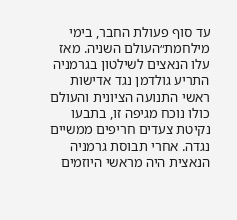עד סוף פעולת החבר, בימי מילחמת״העולם השניה. מאז עלו הנאצים לשילטון בגרמניה התריע גולדמן נגד אדישות ראשי התנועה הציונית והעולם כולו נוכח מגיפה זו, בתבעו נקיטת צעדים חריפים ממשיים נגדה. אחרי תבוסת גרמניה הנאצית היה מראשי היוזמים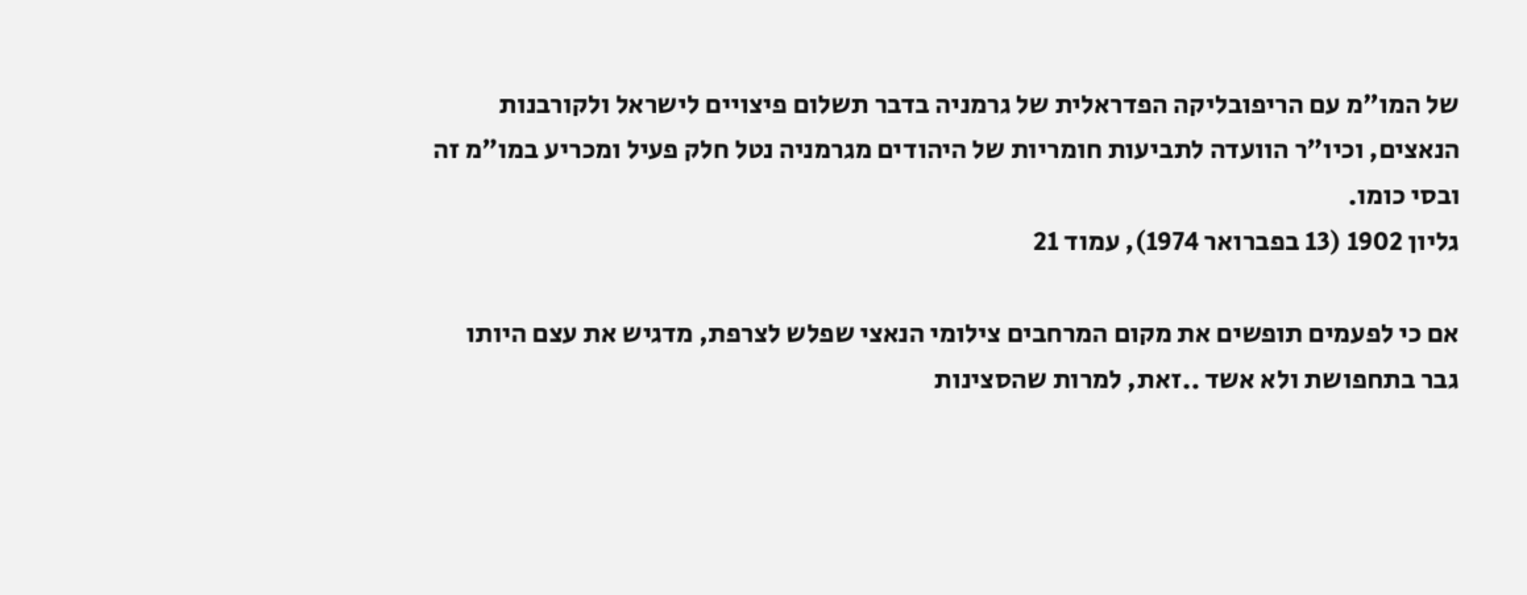של המו״מ עם הריפובליקה הפדראלית של גרמניה בדבר תשלום פיצויים לישראל ולקורבנות הנאצים, וכיו״ר הוועדה לתביעות חומריות של היהודים מגרמניה נטל חלק פעיל ומכריע במו״מ זה ובסי כומו.
גליון 1902 (13 בפברואר 1974), עמוד 21

אם כי לפעמים תופשים את מקום המרחבים צילומי הנאצי שפלש לצרפת, מדגיש את עצם היותו גבר בתחפושת ולא אשד ..זאת, למרות שהסצינות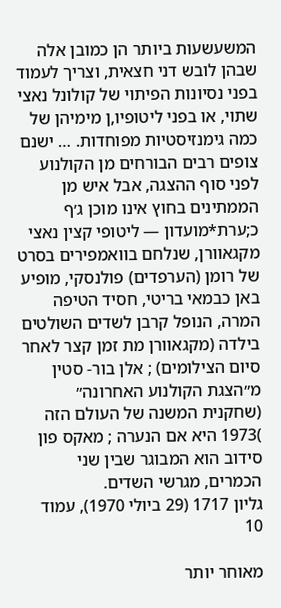המשעשעות ביותר הן כמובן אלה שבהן לובש דני חצאית, וצריך לעמוד בפני נסיונות הפיתוי של קולונל נאצי שתוי, או בפני ליטופיו,ן מימיהן של כמה גימנזיסטיות מפוחדות. … ישנם צופים רבים הבורחים מן הקולנוע לפני סוף ההצגה, אבל איש מן הממתינים בחוץ אינו מוכן ג׳ף כ;ערת*מועדון — ליטופי קצין נאצי מקגאוורן, שנלחם בוואמפירים בסרט של רומן (הערפדים) פולנסקי, מופיע באן כבמאי בריטי, חסיד הטיפה המרה, הנופל קרבן לשדים השולטים בילדה (מקגאוורן מת זמן קצר לאחר סיום הצילומים) ; אלן בור- סטין מ״הצגת הקולנוע האחרונה״ (שחקנית המשנה של העולם הזה )1973 היא אם הנערה ; מאקס פון סידוב הוא המבוגר שבין שני הכמרים, מגרשי השדים.
גליון 1717 (29 ביולי 1970), עמוד 10

מאוחר יותר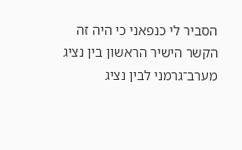הסביר לי כנפאני כי היה זה הקשר הישיר הראשון בין נציג מערב־גרמני לבין נציג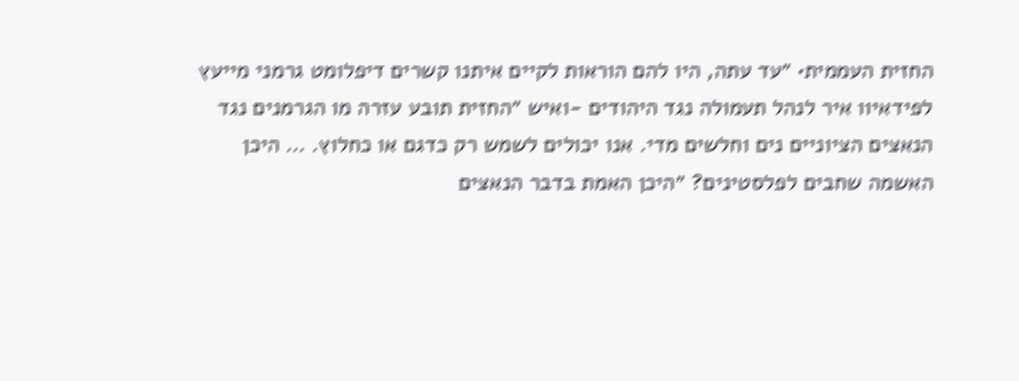החזית העממית• ״עד עתה, היו להם הוראות לקיים איתנו קשרים דיפלומט גרמני מייעץ לפידאיוו איר לנהל תעמולה נגד היהודים -ואיש ״החזית תובע עזרה מו הגרמנים נגד הנאצים הציוניים נים וחלשים מדי. אנו יכולים לשמש רק כדגם או כחלוץ. … היכן האשמה שחבים לפלסטינים? ״היכן האמת בדבר הנאצים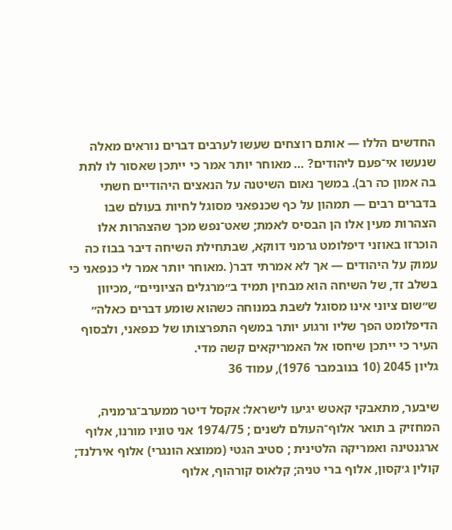החדשים הללו — אותם רוצחים שעשו לערבים דברים נוראים מאלה שנעשו אי־פעם ליהודים? … מאוחר יותר אמר כי ייתכן שאסור לו לתת בה אמון כה רב). במשך נאום השיטנה על הנאצים היהודיים חשתי בדברים רבים — תמהון על כף שכנפאני מסוגל לחיות בעולם שבו הצהרות מעין אלו הן הבסיס לאמת; שאט־נפש מכך שהצהרות אלו הוכרזו באוזני דיפלומט גרמני דווקא, שבתחילת השיחה דיבר בבוז כה עמוק על היהודים — אך לא אמרתי דבר( .מאוחר יותר אמר לי כנפאני כי בשלב זד, של השיחה הוא מבחין תמיד ב״מרגלים הציוניים״ ,מכיוון ש״שום ציוני אינו מסוגל לשבת במנוחה כשהוא שומע דברים כאלה״ הדיפלומט הפך שליו ורגוע יותר במשף התפרצותו של כנפאני, ולבסוף העיר כי ייתכן שיחסו אל האמריקאים קשה מדי.
גליון 2045 (10 בנובמבר 1976), עמוד 36

שיבער, מתאבקי קאטש יגיעו לישראל: אקסל דיטר ממערב־גרמניה, המחזיק ב תואר אלוף־העולם לשנים ; 1974/75 אני טוניו מורנו, אלוף ארגנטינה ואמריקה הלטינית ; סטיב הגטי (ממוצא הונגרי) אלוף אירלנד; קולין ג׳קסון, אלוף ברי טניה; קלאוס קורהוף, אלוף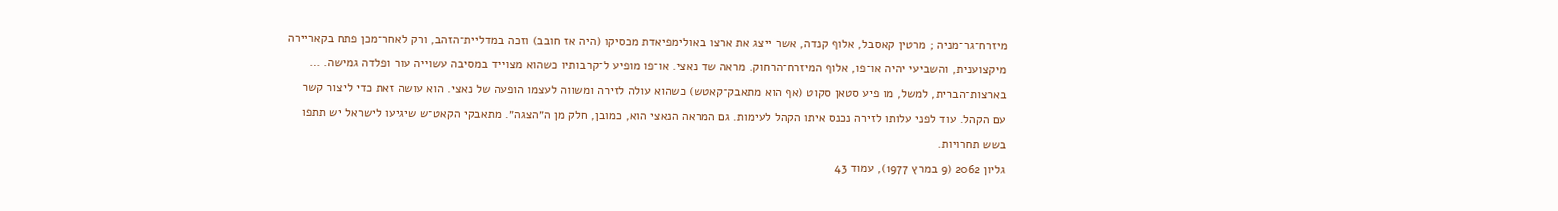מיזרח־גר־מניה ; מרטין קאסבל, אלוף קנדה, אשר ייצג את ארצו באולימפיאדת מכסיקו (היה אז חובב) וזכה במדליית־הזהב, ורק לאחר־מכן פתח בקאריירה מיקצוענית, והשביעי יהיה או־פו, אלוף המיזרח־הרחוק. מראה שד נאצי. או־פו מופיע ל־קרבותיו כשהוא מצוייד במסיבה עשוייה עור ופלדה גמישה. … בארצות־הברית, למשל, מו פיע סטאן סקוט (אף הוא מתאבק־קאטש) כשהוא עולה לזירה ומשווה לעצמו הופעה של נאצי. הוא עושה זאת כדי ליצור קשר עם הקהל. עוד לפני עלותו לזירה נכנס איתו הקהל לעימות. גם המראה הנאצי הוא, כמובן, חלק מן ה״הצגה״. מתאבקי הקאט־ש שיגיעו לישראל יש תתפו בשש תחרויות.
גליון 2062 (9 במרץ 1977), עמוד 43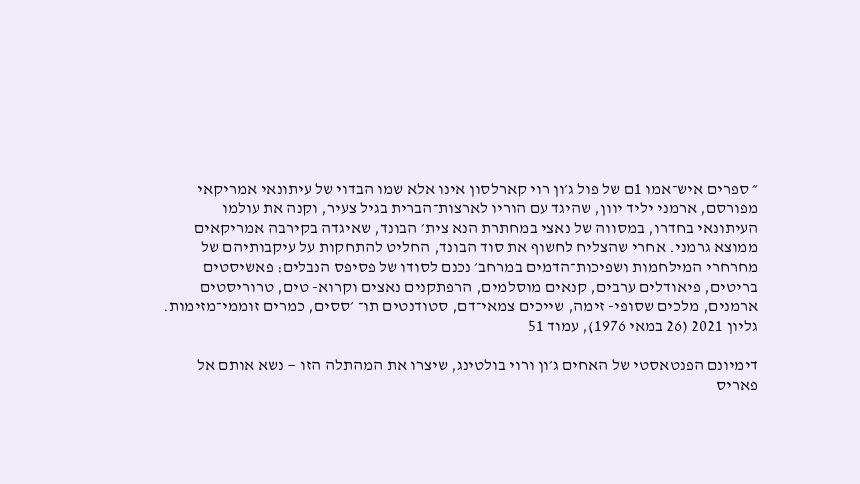״ ספרים איש־אמו 1ם של פול ג׳ון רוי קארלסון אינו אלא שמו הבדוי של עיתונאי אמריקאי מפורסם, ארמני יליד יוון, שהיגד עם הוריו לארצות־הברית בגיל צעיר, וקנה את עולמו העיתונאי בחדרו, במסווה של נאצי במחתרת הנא צית׳ הבונד, שאיגדה בקירבה אמריקאים ממוצא גרמני. אחרי שהצליח לחשוף את סוד הבונד, החליט להתחקות על עיקבותיהם של מחרחרי המילחמות ושפיכות־הדמים במרחב׳ נכנם לסודו של פסיפס הנבלים: פאשיסטים בריטים, פיאודלים ערבים, קנאים מוסלמים, הרפתקנים נאצים וקרוא- טים, טרוריסטים ארמנים, מלכים שסופי- זימה, שייכים צמאי־דם, סטודנטים תו־ ׳ססים, כמרים זוממי־מזימות.
גליון 2021 (26 במאי 1976), עמוד 51

דימיונם הפנטאסטי של האחים ג׳ון ורוי בולטינג, שיצרו את המהתלה הזו — נשא אותם אל פאריס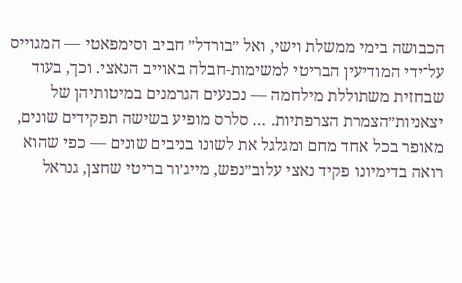הכבושה בימי ממשלת וישי, ואל ״בורדל״ חביב וסימפאטי — המגוייס על־ידי המודיעין הבריטי למשימות-חבלה באוייב הנאצי. וכך, בעוד שבחזית משתוללת מילחמה — נכנעים הגרמנים במיטותיהן של יצאניות״הצמרת הצרפתיות. … סלרס מופיע בשישה תפקידים שונים, מאופר בכל אחד מחם ומגלגל את לשונו בניבים שונים — כפי שהוא רואה בדימיונו פקיד נאצי עלוב״נפש, מייג׳ור בריטי שחצן, גנראל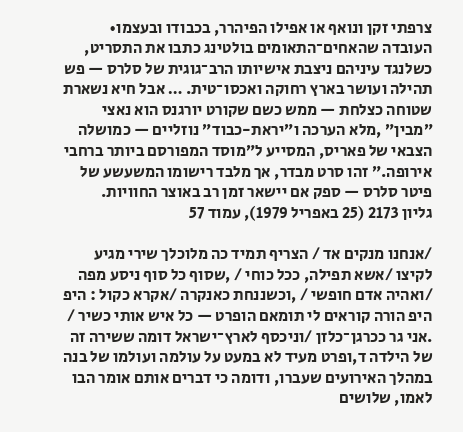צרפתי זקן ונואף או אפילו הפיהרר, בכבודו ובעצמו• העובדה שהאחים־התאומים בולטינג כתבו את התסריט, כשלנגד עיניהם ניצבת אישיותו הרב־גוגית של סלרס — פש תהילה ועושר בארץ רחוקה ואכסו־טית. … אבל חיא נשארת שטוחה כצלחת — ממש כשם שקורט יורגנס הוא נאצי ״מבין״ ,מלא הערכה ו״יראת-כבוד״ נוזליים — כמושלה הצבאי של פאריס, המסייע ל״מוסד המפורסם ביותר ברחבי אירופה.״ זהו סרט מבדר, אך מלבד רישומו המשעשע של פיטר סלרס — ספק אם יישאר זמן רב באוצר החוויות.
גליון 2173 (25 באפריל 1979), עמוד 57

/אנחנו מנקים אד / הצריף תמיד כה מלוכלך שירי מגיע לקיצו /אשא תפילה, ככל כוחי / ,שסוף כל סוף ניסע מפה /ואהיה אדם חופשי / ,וכשננחת כאנקרה /אקרא כקול : היפ היפ הורה קוראים לי תומאם הופרט — כל איש אותי כשיר / .אני גר ככרגן־כלזן /וניכסף לארץ־ישראל דומה ששירה זה של הילדה ד,ופרט מעיד לא במעט על עולמה ועולמו של בנה במהלך האירועים שעברו, ודומה כי דברים אותם אומר הבו לאמו, שלושים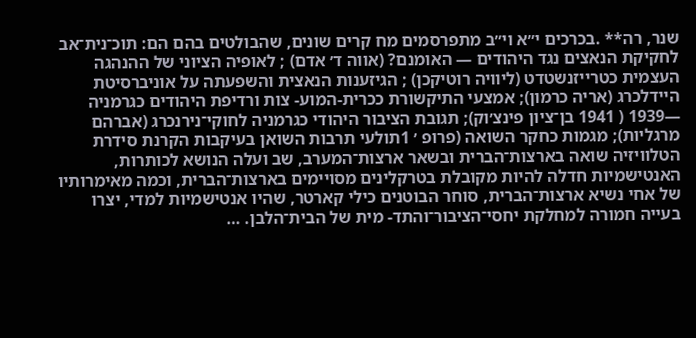שנר, רה** .בכרכים י״א וי״ב מתפרסמים מח קרים שונים, שהבולטים בהם הם: תוכ־נית־אב לחקיקת הנאצים נגד היהודים — האומנם? (אווה ד׳ אדם) ; לאופיה הציוני של ההנהגה העצמית כטרייזנשטדט (ליוויה רוטיקכן) ; הגיזענות הנאצית והשפעתה על אוניברסיטת היידלכרג (אריה כרמון); אמצעי התיקשורת ככרית-המוע- צות ורדיפת היהודים כגרמניה —1939 ( 1941 בן־ציון פינצ׳וק); תגובת הציבור היהודי כגרמניה לחוקי־נירנכרג (אברהם מרגליות); מגמות כחקר השואה (פרופ ׳ 1תולעי תרבות השואן בעיקבות הקרנת סידרת הטלוויזיה שואה בארצות־הברית ובשאר ארצות־המערב, שב ועלה הנושא לכותרות, האנטישמיות חדלה להיות מקובלת בטרקלינים מסויימים בארצות־הברית, וכמה מאימרותיו של אחי נשיא ארצות־הברית, סוחר הבוטנים כילי קארטר, שהיו אנטישמיות למדי, יצרו בעייה חמורה למחלקת יחסי־הציבור־והתד- מית של הבית־הלבן. …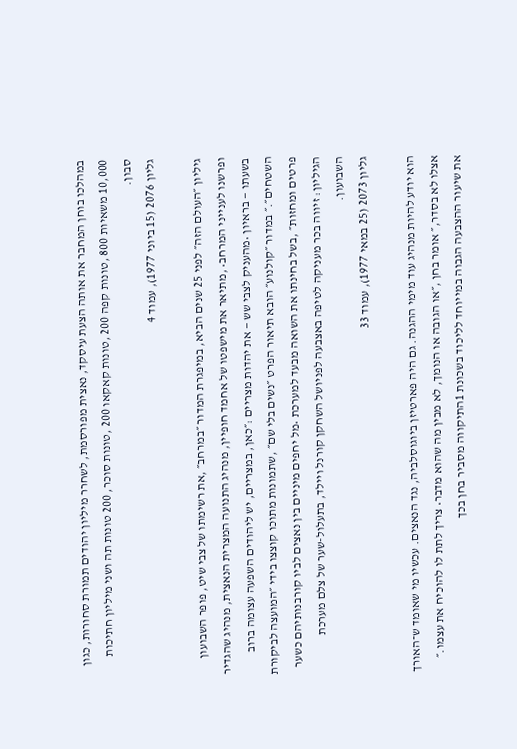במהלכו בוחן המחבר את אותה הצעת עיסקד, נאצית מפורסמת, לשחרר מיליון יהודים תמורת סחורות, כגון 10,000 משאיות 800 ,טונות קפה 200 ,טונות קאקאו 200 ,טונות סוכר, 200 טונות תה ושני מיליון חתיכות סבון.
גליון 2076 (15 ביוני 1977), עמוד 4

גיליון ״העולם הזה״ לפני 25 שנים הביא, במיפגרת המדור ״במרחב״ ,את רשימתו של צבי שיט, פופר השבועון ופרשנו לענייני המרחב• ,מתיאר את מישפטו של אחמד חופיין, מנהיג התנועה המצרית הנאצית, מנהיג שהגדיר בשעתו — בראיון •מהעניק לצבי שש — את יהדות מצריים :״כאן, במצריים, יש ליהודים השפעה עצומה ברוב השטחים״.״ במדור ״קולנוע״ הובא תיאור הפרט ״נשים בלי שם״ ,שתמונות מתוכו קוצצו בידי ״המועצה לביקורת פרטים ומחזות״ ,בשל בחינתו את השואה מבעד למערכת •מל יחפים מיניים בין נאצים לביו קורבנותיהם כשער הגיליון: זיווה בכר מעניקה לטיפה באצבעה לפניושל השחקן קורנל ויילד, בתעלול-שער של צלם מערכת השבועון.
גליון 2073 (25 במאי 1977), עמוד 33

הוא יודע להיות מנהיג עוד מימי ההגנה. גם היה פארטיזן ביוגוסלביה, נגד הנאצים. עכשיו מי שאומד ש־האורך אצלו לא בסדר,״ אומר בחן ,״או הגובה או הנומך, לא מבין מה שהוא מדבר• צריך לתת לו להוכיח את עצמו.״ את שיעור ההצבעה הגבוה במייוחד לליכוד בשכונת 1התיקווה מסביר בחן בכך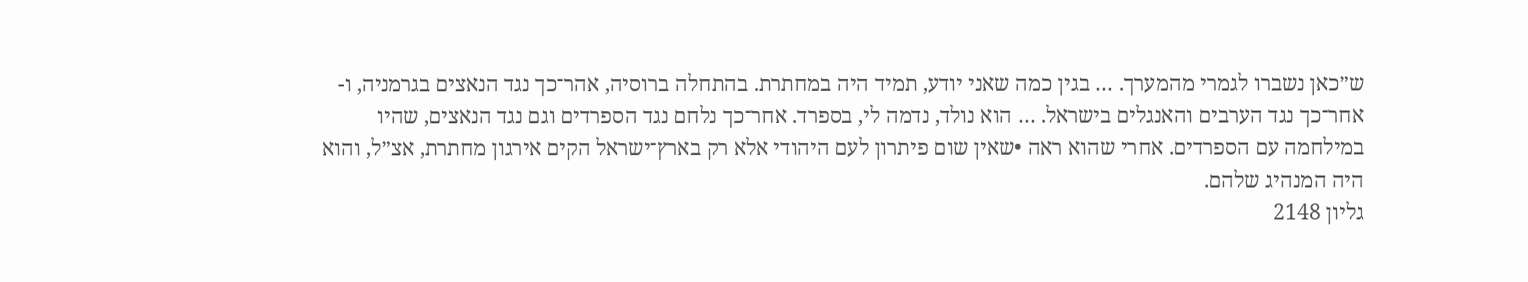ש״כאן נשברו לגמרי מהמערך. … בגין כמה שאני יודע, תמיד היה במחתרת. בהתחלה ברוסיה, אהר־כך נגד הנאצים בגרמניה, ו- אחר־כך נגד הערבים והאנגלים בישראל. … הוא נולד, נדמה לי, בספרד. אחר־כך נלחם נגד הספרדים וגם נגד הנאצים, שהיו במילחמה עם הספרדים. אחרי שהוא ראה •שאין שום פיתרון לעם היהודי אלא רק בארץ־ישראל הקים אירגון מחתרת, אצ״ל, והוא היה המנהיג שלהם.
גליון 2148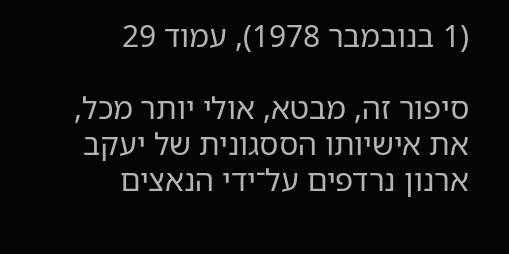(1 בנובמבר 1978), עמוד 29

סיפור זה, מבטא, אולי יותר מכל, את אישיותו הססגונית של יעקב ארנון נרדפים על־ידי הנאצים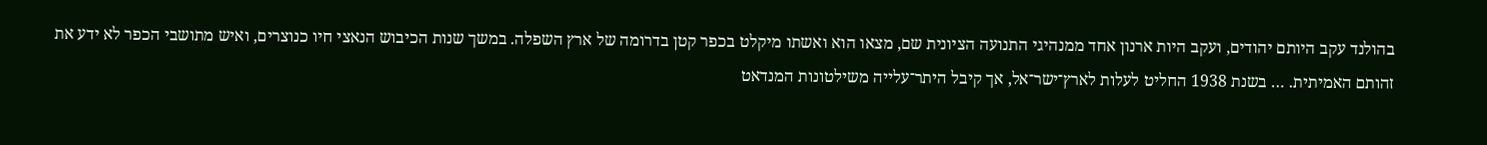בהולנד עקב היותם יהודים, ועקב היות ארנון אחד ממנהיגי התנועה הציונית שם, מצאו הוא ואשתו מיקלט בכפר קטן בדרומה של ארץ השפלה. במשך שנות הכיבוש הנאצי חיו כנוצרים, ואיש מתושבי הכפר לא ידע את זהותם האמיתית. … בשנת 1938 החליט לעלות לארץ־ישר־אל, אך קיבל היתר־עלייה משילטונות המנדאט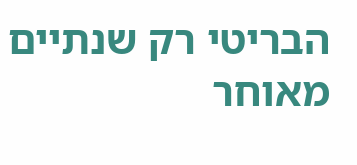הבריטי רק שנתיים מאוחר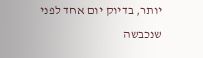יותר, בדיוק יום אחד לפני שנכבשה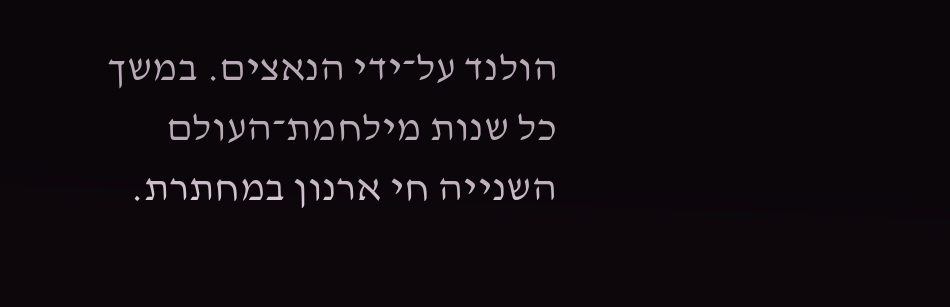הולנד על־ידי הנאצים. במשך כל שנות מילחמת־העולם השנייה חי ארנון במחתרת.